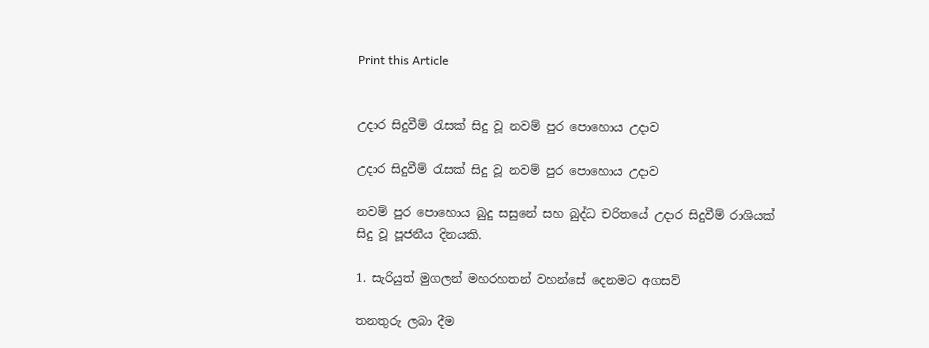Print this Article


උදාර සිදුවීම් රැසක් සිදු වූ නවම් පුර පොහොය උදාව

උදාර සිදුවීම් රැසක් සිදු වූ නවම් පුර පොහොය උදාව

නවම් පුර පොහොය බුදු සසුනේ සහ බුද්ධ චරිතයේ උදාර සිදුවීම් රාශියක් සිදු වූ පූජනීය දිනයකි.

1. සැරියුත් මුගලන් මහරහතන් වහන්සේ දෙනමට අගසව්

තනතුරු ලබා දීම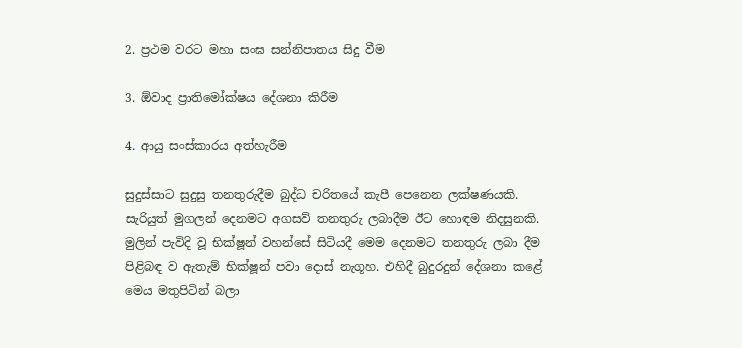2. ප්‍රථම වරට මහා සංඝ සන්නිපාතය සිදු වීම

3. ඕවාද ප්‍රාතිමෝක්ෂය දේශනා කිරීම

4. ආයු සංස්කාරය අත්හැරීම

සුදුස්සාට සුදුසු තනතුරුදීම බුද්ධ චරිතයේ කැපී පෙනෙන ලක්ෂණයකි. සැරියුත් මුගලන් දෙනමට අගසව් තනතුරු ලබාදීම ඊට හොඳම නිදසුනකි. මුලින් පැවිදි වූ භික්ෂූන් වහන්සේ සිටියදී මෙම දෙනමට තනතුරු ලබා දීම පිළිබඳ ව ඇතැම් භික්ෂූන් පවා දොස් නැගූහ. එහිදී බුදුරදුන් දේශනා කළේ මෙය මතුපිටින් බලා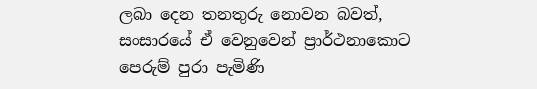ලබා දෙන තනතුරු නොවන බවත්, සංසාරයේ ඒ වෙනුවෙන් ප්‍රාර්ථනාකොට පෙරුම් පුරා පැමිණි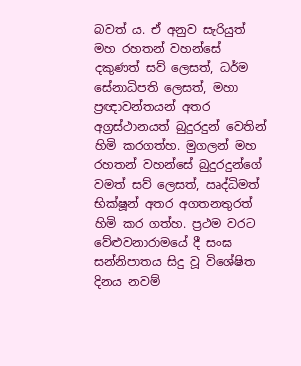බවත් ය. ඒ අනුව සැරියුත් මහ රහතන් වහන්සේ දකුණත් සව් ලෙසත්, ධර්ම සේනාධිපති ලෙසත්, මහා ප්‍රඥාවන්තයන් අතර අග්‍රස්ථානයත් බුදුරදුන් වෙතින් හිමි කරගත්හ. මුගලන් මහ රහතන් වහන්සේ බුදුරදුන්ගේ වමත් සව් ලෙසත්, ඍද්ධිමත් භික්ෂූන් අතර අගතනතුරත් හිමි කර ගත්හ. ප්‍රථම වරට වේළුවනාරාමයේ දී සංඝ සන්නිපාතය සිදු වූ විශේෂිත දිනය නවම්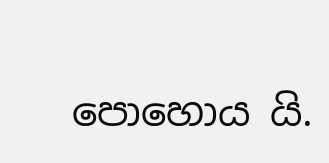පොහොය යි.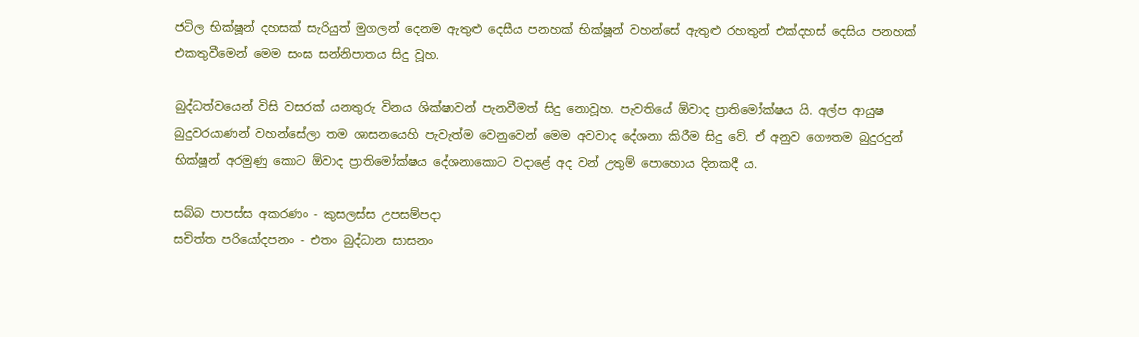ජටිල භික්ෂූන් දහසක් සැරියුත් මුගලන් දෙනම ඇතුළු දෙසීය පනහක් භික්ෂූන් වහන්සේ ඇතුළු රහතුන් එක්දහස් දෙසිය පනහක් එකතුවීමෙන් මෙම සංඝ සන්නිපාතය සිදු වූහ.

බුද්ධත්වයෙන් විසි වසරක් යනතුරු විනය ශික්ෂාවන් පැනවීමත් සිදු නොවූහ. පැවතියේ ඕවාද ප්‍රාතිමෝක්ෂය යි. අල්ප ආයුෂ බුදුවරයාණන් වහන්සේලා තම ශාසනයෙහි පැවැත්ම වෙනුවෙන් මෙම අවවාද දේශනා කිරීම සිදු වේ. ඒ අනුව ගෞතම බුදුරදුන් භික්ෂූන් අරමුණු කොට ඕවාද ප්‍රාතිමෝක්ෂය දේශනාකොට වදාළේ අද වන් උතුම් පොහොය දිනකදී ය.

සබ්බ පාපස්ස අකරණං - කුසලස්ස උපසම්පදා
සචිත්ත පරියෝදපනං - එතං බුද්ධාන සාසනං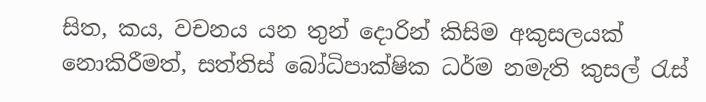සිත, කය, වචනය යන තුන් දොරින් කිසිම අකුසලයක් නොකිරීමත්, සත්තිස් බෝධිපාක්ෂික ධර්ම නමැති කුසල් රැස්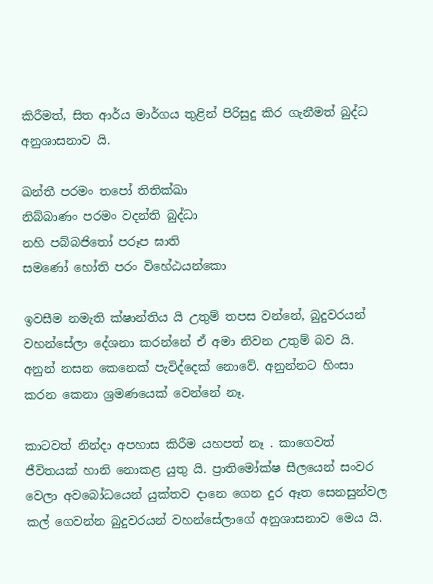කිරීමත්, සිත ආර්ය මාර්ගය තුළින් පිරිසුදු කිර ගැනීමත් බුද්ධ අනුශාසනාව යි.

ඛන්තී පරමං තපෝ තිතික්ඛා
නිබ්බාණං පරමං වදන්ති බුද්ධා
නහි පබ්බජිතෝ පරූප ඝාති
සමණෝ හෝති පරං විහේඨයන්කො

ඉවසීම නමැති ක්ෂාන්තිය යි උතුම් තපස වන්නේ, බුදුවරයන් වහන්සේලා දේශනා කරන්නේ ඒ අමා නිවන උතුම් බව යි. අනුන් නසන කෙනෙක් පැවිද්දෙක් නොවේ. අනුන්නට හිංසා කරන කෙනා ශ්‍රමණයෙක් වෙන්නේ නෑ.

කාටවත් නින්දා අපහාස කිරීම යහපත් නෑ . කාගෙවත් ජීවිතයක් හානි නොකළ යුතු යි. ප්‍රාතිමෝක්ෂ සීලයෙන් සංවර වෙලා අවබෝධයෙන් යුක්තව දානෙ ගෙන දුර ඈත සෙනසුන්වල කල් ගෙවන්න බුදුවරයන් වහන්සේලාගේ අනුශාසනාව මෙය යි.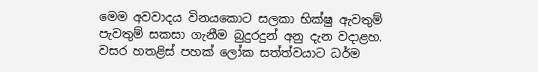මෙම අවවාදය විනයකොට සලකා භික්ෂු ඇවතුම් පැවතුම් සකසා ගැනීම බුදුරදුන් අනු දැන වදාළහ. වසර හතළිස් පහක් ලෝක සත්ත්වයාට ධර්ම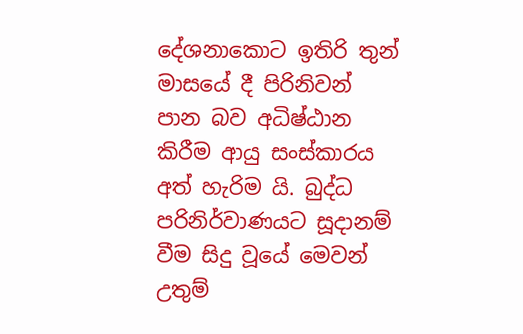දේශනාකොට ඉතිරි තුන් මාසයේ දී පිරිනිවන් පාන බව අධිෂ්ඨාන කිරීම ආයු සංස්කාරය අත් හැරිම යි. බුද්ධ පරිනිර්වාණයට සූදානම් වීම සිදු වූයේ මෙවන් උතුම්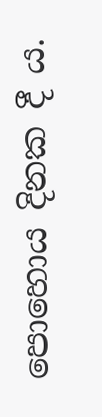පොහොය දිනක දී ය.